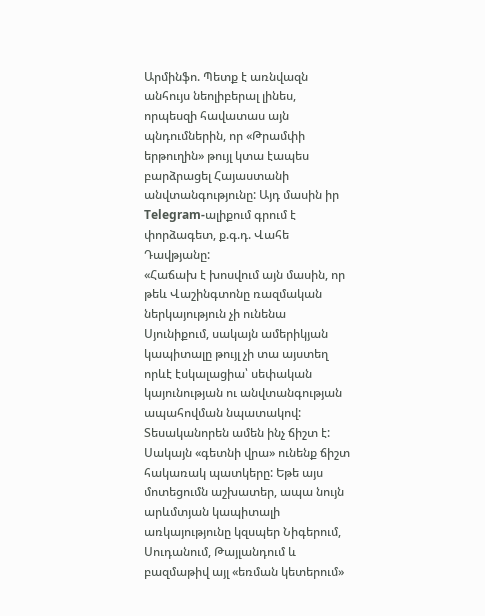Արմինֆո. Պետք է առնվազն անհույս նեոլիբերալ լինես, որպեսզի հավատաս այն պնդումներին, որ «Թրամփի երթուղին» թույլ կտա էապես բարձրացել Հայաստանի անվտանգությունը: Այդ մասին իր Telegram-ալիքում գրում է փորձագետ, ք.գ.դ. Վահե Դավթյանը:
«Հաճախ է խոսվում այն մասին, որ թեև Վաշինգտոնը ռազմական ներկայություն չի ունենա Սյունիքում, սակայն ամերիկյան կապիտալը թույլ չի տա այստեղ որևէ էսկալացիա՝ սեփական կայունության ու անվտանգության ապահովման նպատակով: Տեսականորեն ամեն ինչ ճիշտ է:
Սակայն «գետնի վրա» ունենք ճիշտ հակառակ պատկերը: Եթե այս մոտեցումն աշխատեր, ապա նույն արևմտյան կապիտալի առկայությունը կզսպեր Նիգերում, Սուդանում, Թայլանդում և բազմաթիվ այլ «եռման կետերում»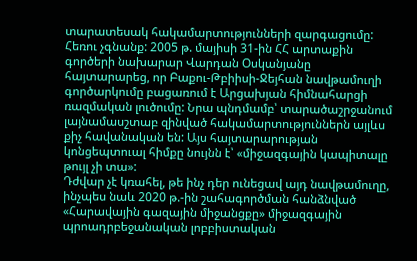տարատեսակ հակամարտությունների զարգացումը:
Հեռու չգնանք: 2005 թ. մայիսի 31-ին ՀՀ արտաքին գործերի նախարար Վարդան Օսկանյանը հայտարարեց, որ Բաքու-Թբիիսի-Ջեյհան նավթամուղի գործարկումը բացառում է Արցախյան հիմնահարցի ռազմական լուծումը: Նրա պնդմամբ՝ տարածաշրջանում լայնամասշտաբ զինված հակամարտություններն այլևս քիչ հավանական են: Այս հայտարարության կոնցեպտուալ հիմքը նույնն է՝ «միջազգային կապիտալը թույլ չի տա»:
Դժվար չէ կռահել, թե ինչ դեր ունեցավ այդ նավթամուղը, ինչպես նաև 2020 թ.-ին շահագործման հանձնված «Հարավային գազային միջանցքը» միջազգային պրոադրբեջանական լոբբիստական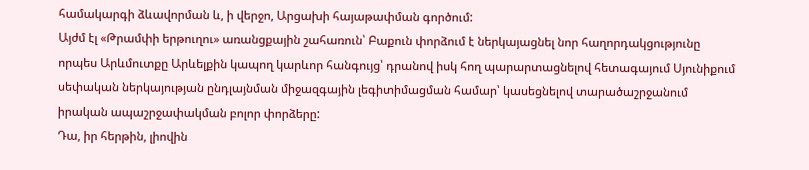համակարգի ձևավորման և, ի վերջո, Արցախի հայաթափման գործում:
Այժմ էլ «Թրամփի երթուղու» առանցքային շահառուն՝ Բաքուն փորձում է ներկայացնել նոր հաղորդակցությունը որպես Արևմուտքը Արևելքին կապող կարևոր հանգույց՝ դրանով իսկ հող պարարտացնելով հետագայում Սյունիքում սեփական ներկայության ընդլայնման միջազգային լեգիտիմացման համար՝ կասեցնելով տարածաշրջանում իրական ապաշրջափակման բոլոր փորձերը:
Դա, իր հերթին, լիովին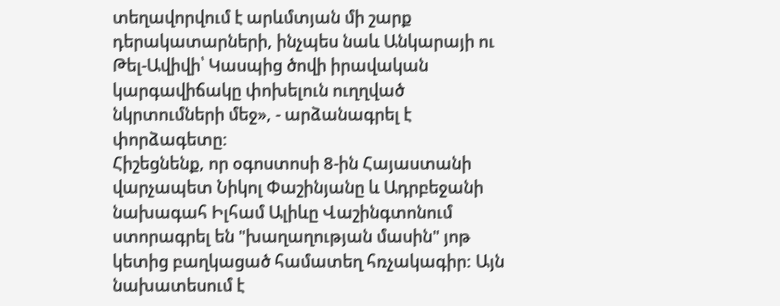տեղավորվում է արևմտյան մի շարք դերակատարների, ինչպես նաև Անկարայի ու Թել-Ավիվի՝ Կասպից ծովի իրավական կարգավիճակը փոխելուն ուղղված նկրտումների մեջ», - արձանագրել է փորձագետը:
Հիշեցնենք, որ օգոստոսի 8-ին Հայաստանի վարչապետ Նիկոլ Փաշինյանը և Ադրբեջանի նախագահ Իլհամ Ալիևը Վաշինգտոնում ստորագրել են "խաղաղության մասին" յոթ կետից բաղկացած համատեղ հռչակագիր: Այն նախատեսում է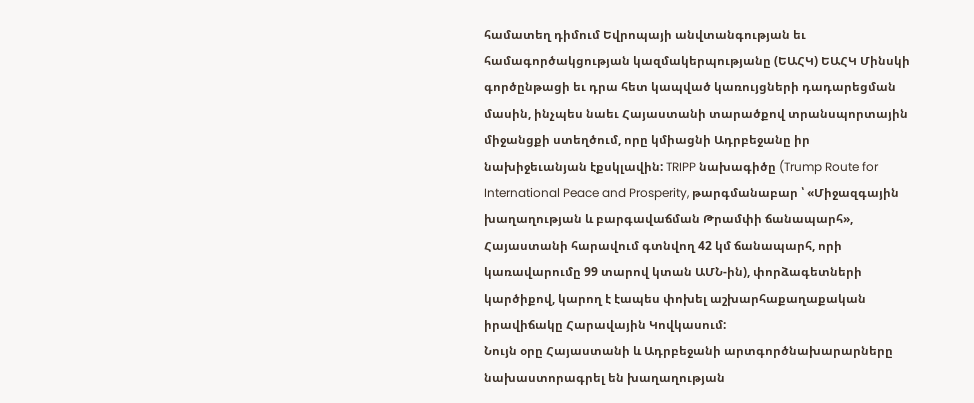համատեղ դիմում Եվրոպայի անվտանգության եւ համագործակցության կազմակերպությանը (ԵԱՀԿ) ԵԱՀԿ Մինսկի գործընթացի եւ դրա հետ կապված կառույցների դադարեցման մասին, ինչպես նաեւ Հայաստանի տարածքով տրանսպորտային միջանցքի ստեղծում, որը կմիացնի Ադրբեջանը իր նախիջեւանյան էքսկլավին: TRIPP նախագիծը (Trump Route for International Peace and Prosperity, թարգմանաբար ՝ «Միջազգային խաղաղության և բարգավաճման Թրամփի ճանապարհ», Հայաստանի հարավում գտնվող 42 կմ ճանապարհ, որի կառավարումը 99 տարով կտան ԱՄՆ-ին), փորձագետների կարծիքով, կարող է էապես փոխել աշխարհաքաղաքական իրավիճակը Հարավային Կովկասում:
Նույն օրը Հայաստանի և Ադրբեջանի արտգործնախարարները նախաստորագրել են խաղաղության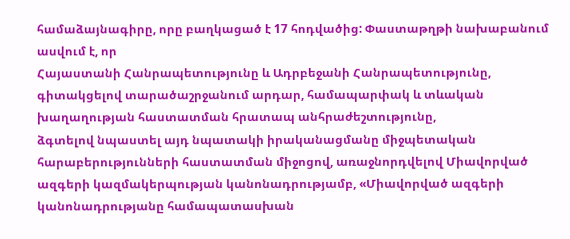համաձայնագիրը, որը բաղկացած է 17 հոդվածից: Փաստաթղթի նախաբանում ասվում է, որ
Հայաստանի Հանրապետությունը և Ադրբեջանի Հանրապետությունը, գիտակցելով տարածաշրջանում արդար, համապարփակ և տևական խաղաղության հաստատման հրատապ անհրաժեշտությունը,
ձգտելով նպաստել այդ նպատակի իրականացմանը միջպետական հարաբերությունների հաստատման միջոցով, առաջնորդվելով Միավորված ազգերի կազմակերպության կանոնադրությամբ, «Միավորված ազգերի կանոնադրությանը համապատասխան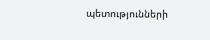պետությունների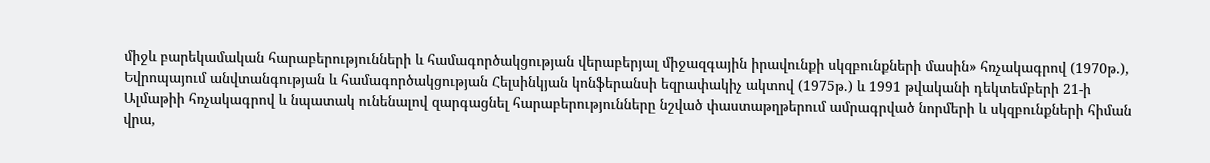միջև բարեկամական հարաբերությունների և համագործակցության վերաբերյալ միջազգային իրավունքի սկզբունքների մասին» հռչակագրով (1970թ.), Եվրոպայում անվտանգության և համագործակցության Հելսինկյան կոնֆերանսի եզրափակիչ ակտով (1975թ.) և 1991 թվականի դեկտեմբերի 21-ի Ալմաթիի հռչակագրով և նպատակ ունենալով զարգացնել հարաբերությունները նշված փաստաթղթերում ամրագրված նորմերի և սկզբունքների հիման վրա,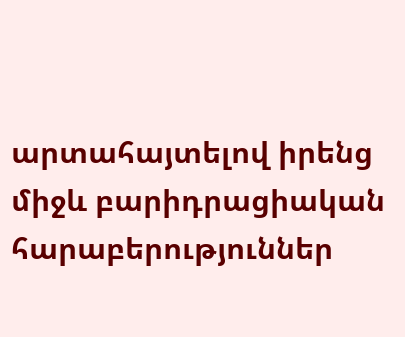արտահայտելով իրենց միջև բարիդրացիական հարաբերություններ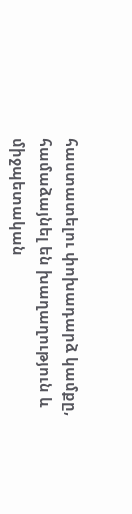հաստատելու փոխադարձ կամքը,
համաձայնել են խաղաղություն և միջպետական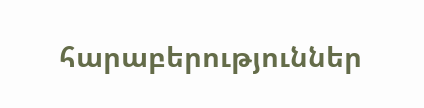հարաբերություններ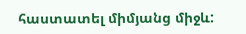հաստատել միմյանց միջև: